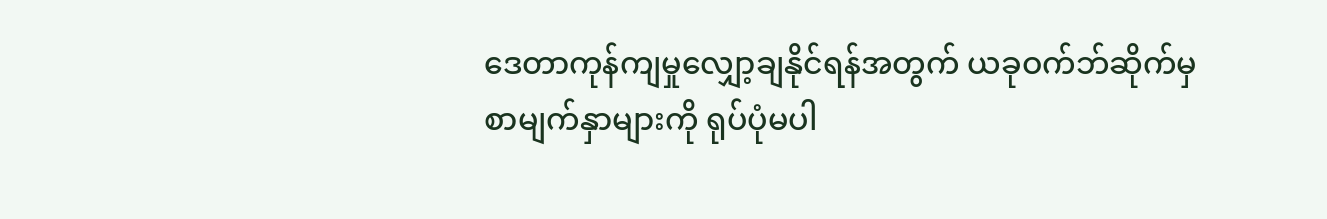ဒေတာကုန်ကျမှုလျှော့ချနိုင်ရန်အတွက် ယခုဝက်ဘ်ဆိုက်မှ စာမျက်နှာများကို ရုပ်ပုံမပါ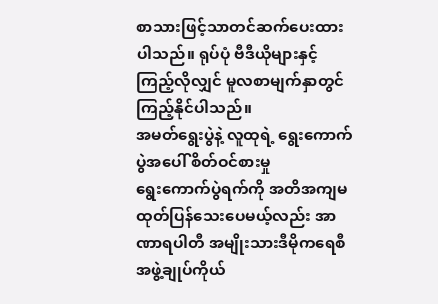စာသားဖြင့်သာတင်ဆက်ပေးထားပါသည်။ ရုပ်ပုံ ဗီဒီယိုများနှင့် ကြည့်လိုလျှင် မူလစာမျက်နှာတွင်ကြည့်နိုင်ပါသည်။
အမတ်ရွေးပွဲနဲ့ လူထုရဲ့ ရွေးကောက်ပွဲအပေါ် စိတ်ဝင်စားမှု
ရွေးကောက်ပွဲရက်ကို အတိအကျမထုတ်ပြန်သေးပေမယ့်လည်း အာဏာရပါတီ အမျိုးသားဒီမိုကရေစီ အဖွဲ့ချုပ်ကိုယ်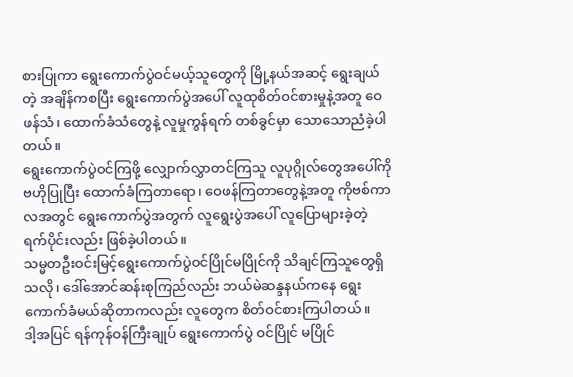စားပြုကာ ရွေးကောက်ပွဲဝင်မယ့်သူတွေကို မြို့နယ်အဆင့် ရွေးချယ်တဲ့ အချိန်ကစပြီး ရွေးကောက်ပွဲအပေါ် လူထုစိတ်ဝင်စားမှုနဲ့အတူ ဝေဖန်သံ၊ ထောက်ခံသံတွေနဲ့ လူမှုကွန်ရက် တစ်ခွင်မှာ သောသောညံခဲ့ပါတယ်။
ရွေးကောက်ပွဲဝင်ကြဖို့ လျှောက်လွှာတင်ကြသူ လူပုဂ္ဂိုလ်တွေအပေါ်ကို ဗဟိုပြုပြီး ထောက်ခံကြတာရော၊ ဝေဖန်ကြတာတွေနဲ့အတူ ကိုဗစ်ကာလအတွင် ရွေးကောက်ပွဲအတွက် လူရွေးပွဲအပေါ် လူပြောများခဲ့တဲ့ ရက်ပိုင်းလည်း ဖြစ်ခဲ့ပါတယ်။
သမ္မတဦးဝင်းမြင့်ရွေးကောက်ပွဲဝင်ပြိုင်မပြိုင်ကို သိချင်ကြသူတွေရှိသလို၊ ဒေါ်အောင်ဆန်းစုကြည်လည်း ဘယ်မဲဆန္ဒနယ်ကနေ ရွေးကောက်ခံမယ်ဆိုတာကလည်း လူတွေက စိတ်ဝင်စားကြပါတယ်။
ဒါ့အပြင် ရန်ကုန်ဝန်ကြီးချုပ် ရွေးကောက်ပွဲ ဝင်ပြိုင် မပြိုင်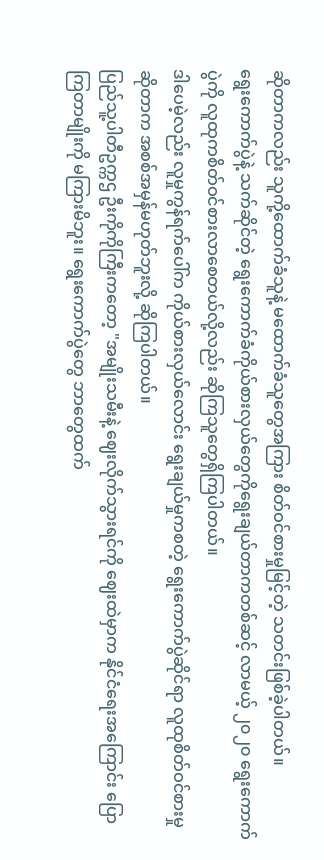ဆိုတာကလည်း သူကို့ထောက်ခံသူနဲ့ မထောက်ခံသူတွေအကြား စိတ်ဝင်စားမှုမြင့်တဲ့ သတင်းဖြစ်ခဲ့ပါတယ်။
ရွေးကောက်ပွဲနဲ့ သက်ဆိုင်တဲ့ ရွေးကောက်ခံကိုယ်စားလှယ်တွေကိုရွေးချယ်တာကတစ်ဆင့် လာမယ့် ၂၀၂၀ ရွေးကောက်ပွဲကို လူထုကစိတ်ဝင်စားလာစေတယ်လို့လည်း ဆိုကြသူတွေရှိကြပါတယ်။
ဒါပေမဲ့လည်း လူမှုကွန်ရက်ပေါ်က ကိုယ်စားလှယ်လောင်း ရွေးချယ်မှုကစတဲ့ ရွေးကောက်ပွဲဆိုင်ရာ လူထုစိတ်ဝင်စားမှု ဆိုတာက အစစ်အမှန်မဟုတ်ဘူးလို့ ဆိုကြပါတယ်။
ပြည်သူ့ပါတီဥက္ကဌ ဦးကိုကိုကြီးကတော့ "အမျိုးသမီးနဲ့ ဈေးလိုက်သွားရင်ကို ဈေးထဲမှာက နိုင်ငံရေးအကြောင်း ပြောကြတာမျိုးကို မကြားမိဘူး။ ရွေးကောက်ပွဲတွေ ဘာတွေထက်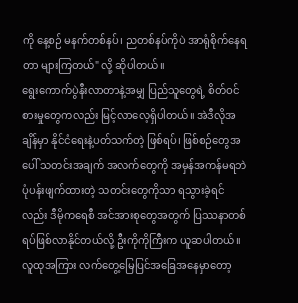ကို နေ့စဉ် မနက်တစ်နပ်၊ ညတစ်နပ်ကိုပဲ အာရုံစိုက်နေရတာ များကြတယ်" လို့ ဆိုပါတယ်။
ရွေးကောက်ပွဲနီးလာတာနဲ့အမျှ ပြည်သူတွေရဲ့ စိတ်ဝင်စားမှုတွေကလည်း မြင့်လာလေ့ရှိပါတယ်။ အဲဒီလိုအချိန်မှာ နိုင်ငံရေးနဲ့ပတ်သက်တဲ့ ဖြစ်ရပ်၊ ဖြစ်စဉ်တွေအပေါ် သတင်းအချက် အလက်တွေကို အမှန်အကန်မရဘဲ ပုံပန်းဖျက်ထားတဲ့ သတင်းတွေကိုသာ ရသွားခဲ့ရင်လည်း ဒီမိုကရေစီ အင်အားစုတွေအတွက် ပြဿနာတစ်ရပ်ဖြစ်လာနိုင်တယ်လို့ ဦးကိုကိုကြီးက ယူဆပါတယ်။
လူထုအကြား လက်တွေ့မြေပြင်အခြေအနေမှာတော့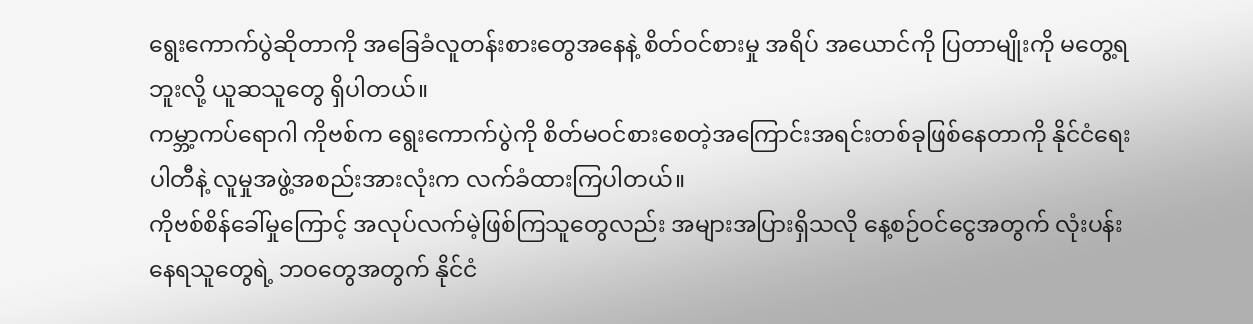ရွေးကောက်ပွဲဆိုတာကို အခြေခံလူတန်းစားတွေအနေနဲ့ စိတ်ဝင်စားမှု အရိပ် အယောင်ကို ပြတာမျိုးကို မတွေ့ရဘူးလို့ ယူဆသူတွေ ရှိပါတယ်။
ကမ္ဘာ့ကပ်ရောဂါ ကိုဗစ်က ရွေးကောက်ပွဲကို စိတ်မဝင်စားစေတဲ့အကြောင်းအရင်းတစ်ခုဖြစ်နေတာကို နိုင်ငံရေးပါတီနဲ့ လူမှုအဖွဲ့အစည်းအားလုံးက လက်ခံထားကြပါတယ်။
ကိုဗစ်စိန်ခေါ်မှုကြောင့် အလုပ်လက်မဲ့ဖြစ်ကြသူတွေလည်း အများအပြားရှိသလို နေ့စဉ်ဝင်ငွေအတွက် လုံးပန်းနေရသူတွေရဲ့ ဘဝတွေအတွက် နိုင်ငံ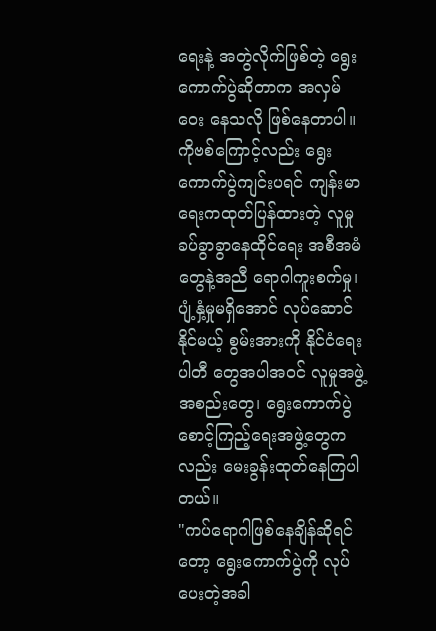ရေးနဲ့ အတွဲလိုက်ဖြစ်တဲ့ ရွေးကောက်ပွဲဆိုတာက အလှမ်ဝေး နေသလို ဖြစ်နေတာပါ။
ကိုဗစ်ကြောင့်လည်း ရွေးကောက်ပွဲကျင်းပရင် ကျန်းမာရေးကထုတ်ပြန်ထားတဲ့ လူမှုခပ်ခွာခွာနေထိုင်ရေး အစီအမံတွေနဲ့အညီ ရောဂါကူးစက်မှု၊ ပျံ့နှံ့မှုမရှိအောင် လုပ်ဆောင်နိုင်မယ့် စွမ်းအားကို နိုင်ငံရေးပါတီ တွေအပါအဝင် လူမှုအဖွဲ့အစည်းတွေ၊ ရွေးကောက်ပွဲ စောင့်ကြည့်ရေးအဖွဲ့တွေကလည်း မေးခွန်းထုတ်နေကြပါတယ်။
"ကပ်ရောဂါဖြစ်နေချိန်ဆိုရင်တော့ ရွေးကောက်ပွဲကို လုပ်ပေးတဲ့အခါ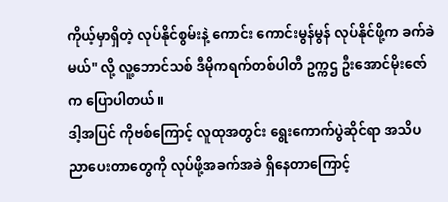ကိုယ့်မှာရှိတဲ့ လုပ်နိုင်စွမ်းနဲ့ ကောင်း ကောင်းမွန်မွန် လုပ်နိုင်ဖို့က ခက်ခဲမယ်" လို့ လူ့ဘောင်သစ် ဒီမိုကရက်တစ်ပါတီ ဥက္ကဌ ဦးအောင်မိုးဇော်က ပြောပါတယ်။
ဒါ့အပြင် ကိုဗစ်ကြောင့် လူထုအတွင်း ရွေးကောက်ပွဲဆိုင်ရာ အသိပညာပေးတာတွေကို လုပ်ဖို့အခက်အခဲ ရှိနေတာကြောင့်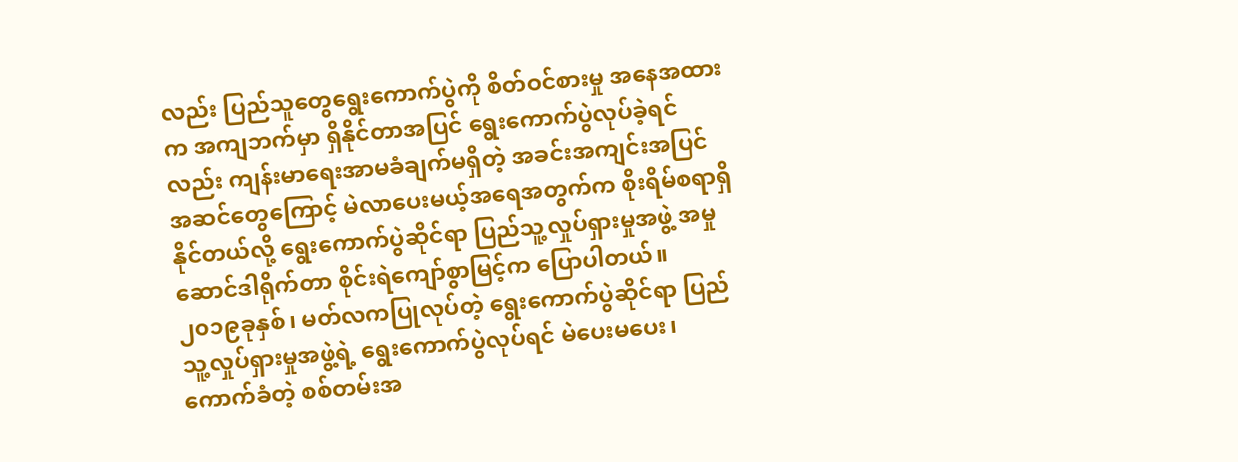လည်း ပြည်သူတွေရွေးကောက်ပွဲကို စိတ်ဝင်စားမှု အနေအထားက အကျဘက်မှာ ရှိနိုင်တာအပြင် ရွေးကောက်ပွဲလုပ်ခဲ့ရင်လည်း ကျန်းမာရေးအာမခံချက်မရှိတဲ့ အခင်းအကျင်းအပြင် အဆင်တွေကြောင့် မဲလာပေးမယ့်အရေအတွက်က စိုးရိမ်စရာရှိနိုင်တယ်လို့ ရွေးကောက်ပွဲဆိုင်ရာ ပြည်သူ့လှုပ်ရှားမှုအဖွဲ့ အမှုဆောင်ဒါရိုက်တာ စိုင်းရဲကျော်စွာမြင့်က ပြောပါတယ်။
၂၀၁၉ခုနှစ်၊ မတ်လကပြုလုပ်တဲ့ ရွေးကောက်ပွဲဆိုင်ရာ ပြည်သူ့လှုပ်ရှားမှုအဖွဲ့ရဲ့ ရွေးကောက်ပွဲလုပ်ရင် မဲပေးမပေး၊ ကောက်ခံတဲ့ စစ်တမ်းအ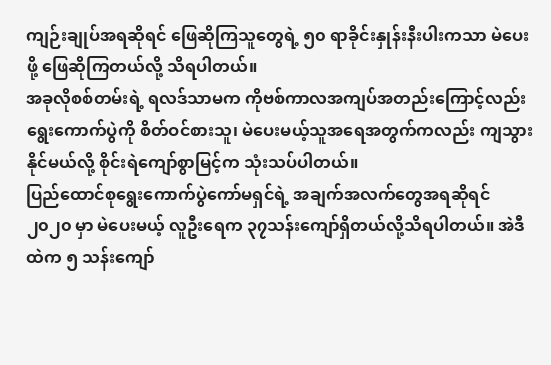ကျဉ်းချုပ်အရဆိုရင် ဖြေဆိုကြသူတွေရဲ့ ၅၀ ရာခိုင်းနှုန်းနီးပါးကသာ မဲပေးဖို့ ဖြေဆိုကြတယ်လို့ သိရပါတယ်။
အခုလိုစစ်တမ်းရဲ့ ရလဒ်သာမက ကိုဗစ်ကာလအကျပ်အတည်းကြောင့်လည်း ရွေးကောက်ပွဲကို စိတ်ဝင်စားသူ၊ မဲပေးမယ့်သူအရေအတွက်ကလည်း ကျသွားနိုင်မယ်လို့ စိုင်းရဲကျော်စွာမြင့်က သုံးသပ်ပါတယ်။
ပြည်ထောင်စုရွေးကောက်ပွဲကော်မရှင်ရဲ့ အချက်အလက်တွေအရဆိုရင် ၂၀၂၀ မှာ မဲပေးမယ့် လူဦးရေက ၃၇သန်းကျော်ရှိတယ်လို့သိရပါတယ်။ အဲဒီထဲက ၅ သန်းကျော်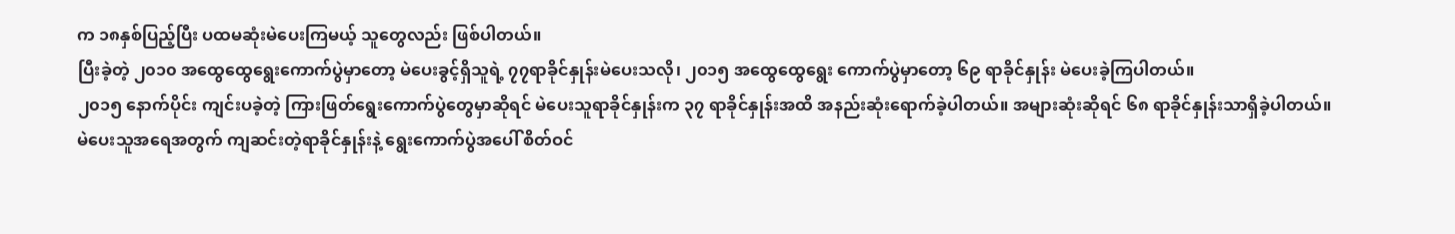က ၁၈နှစ်ပြည့်ပြီး ပထမဆုံးမဲပေးကြမယ့် သူတွေလည်း ဖြစ်ပါတယ်။
ပြီးခဲ့တဲ့ ၂၀၁၀ အထွေထွေရွေးကောက်ပွဲမှာတော့ မဲပေးခွင့်ရှိသူရဲ့ ၇၇ရာခိုင်နှုန်းမဲပေးသလို၊ ၂၀၁၅ အထွေထွေရွေး ကောက်ပွဲမှာတော့ ၆၉ ရာခိုင်နှုန်း မဲပေးခဲ့ကြပါတယ်။
၂၀၁၅ နောက်ပိုင်း ကျင်းပခဲ့တဲ့ ကြားဖြတ်ရွေးကောက်ပွဲတွေမှာဆိုရင် မဲပေးသူရာခိုင်နှုန်းက ၃၇ ရာခိုင်နှုန်းအထိ အနည်းဆုံးရောက်ခဲ့ပါတယ်။ အများဆုံးဆိုရင် ၆၈ ရာခိုင်နှုန်းသာရှိခဲ့ပါတယ်။
မဲပေးသူအရေအတွက် ကျဆင်းတဲ့ရာခိုင်နှုန်းနဲ့ ရွေးကောက်ပွဲအပေါ် စိတ်ဝင်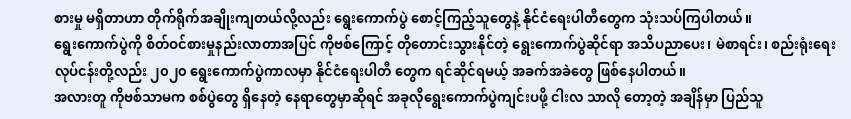စားမှု မရှိတာဟာ တိုက်ရိုက်အချိုးကျတယ်လို့လည်း ရွေးကောက်ပွဲ စောင့်ကြည့်သူတွေနဲ့ နိုင်ငံရေးပါတီတွေက သုံးသပ်ကြပါတယ်။
ရွေးကောက်ပွဲကို စိတ်ဝင်စားမှုနည်းလာတာအပြင် ကိုဗစ်ကြောင့် တိုတောင်းသွားနိုင်တဲ့ ရွေးကောက်ပွဲဆိုင်ရာ အသိပညာပေး၊ မဲစာရင်း၊ စည်းရုံးရေးလုပ်ငန်းတို့လည်း ၂၀၂၀ ရွေးကောက်ပွဲကာလမှာ နိုင်ငံရေးပါတီ တွေက ရင်ဆိုင်ရမယ့် အခက်အခဲတွေ ဖြစ်နေပါတယ်။
အလားတူ ကိုဗစ်သာမက စစ်ပွဲတွေ ရှိနေတဲ့ နေရာတွေမှာဆိုရင် အခုလိုရွေးကောက်ပွဲကျင်းပဖို့ ငါးလ သာလို တော့တဲ့ အချိန်မှာ ပြည်သူ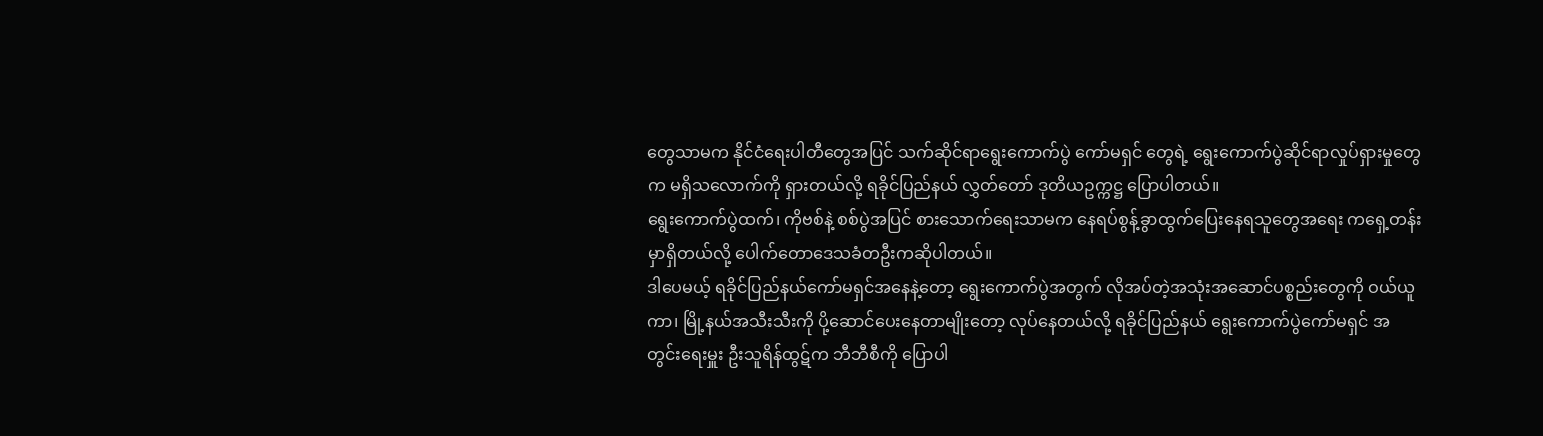တွေသာမက နိုင်ငံရေးပါတီတွေအပြင် သက်ဆိုင်ရာရွေးကောက်ပွဲ ကော်မရှင် တွေရဲ့ ရွေးကောက်ပွဲဆိုင်ရာလှုပ်ရှားမှုတွေက မရှိသလောက်ကို ရှားတယ်လို့ ရခိုင်ပြည်နယ် လွှတ်တော် ဒုတိယဥက္ကဋ္ဌ ပြောပါတယ်။
ရွေးကောက်ပွဲထက်၊ ကိုဗစ်နဲ့ စစ်ပွဲအပြင် စားသောက်ရေးသာမက နေရပ်စွန့်ခွာထွက်ပြေးနေရသူတွေအရေး ကရှေ့တန်းမှာရှိတယ်လို့ ပေါက်တောဒေသခံတဦးကဆိုပါတယ်။
ဒါပေမယ့် ရခိုင်ပြည်နယ်ကော်မရှင်အနေနဲ့တော့ ရွေးကောက်ပွဲအတွက် လိုအပ်တဲ့အသုံးအဆောင်ပစ္စည်းတွေကို ဝယ်ယူကာ၊ မြို့နယ်အသီးသီးကို ပို့ဆောင်ပေးနေတာမျိုးတော့ လုပ်နေတယ်လို့ ရခိုင်ပြည်နယ် ရွေးကောက်ပွဲကော်မရှင် အတွင်းရေးမှူး ဦးသူရိန်ထွဋ်က ဘီဘီစီကို ပြောပါ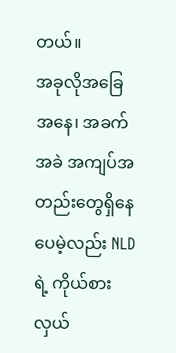တယ်။
အခုလိုအခြေအနေ၊ အခက်အခဲ အကျပ်အတည်းတွေရှိနေပေမဲ့လည်း NLD ရဲ့ ကိုယ်စားလှယ်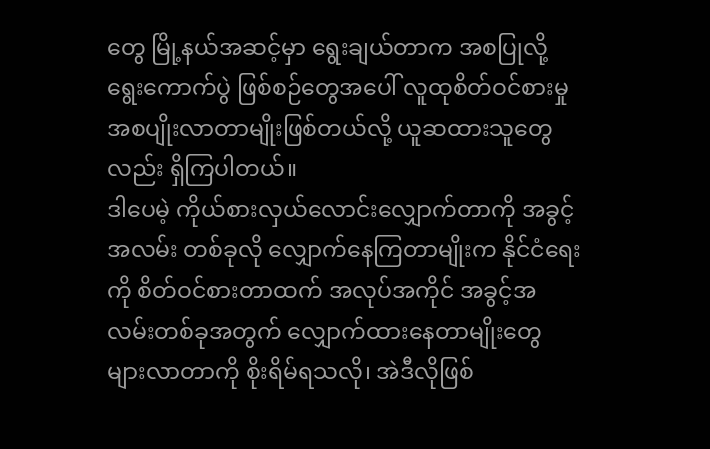တွေ မြို့နယ်အဆင့်မှာ ရွေးချယ်တာက အစပြုလို့ ရွေးကောက်ပွဲ ဖြစ်စဉ်တွေအပေါ် လူထုစိတ်ဝင်စားမှု အစပျိုးလာတာမျိုးဖြစ်တယ်လို့ ယူဆထားသူတွေလည်း ရှိကြပါတယ်။
ဒါပေမဲ့ ကိုယ်စားလှယ်လောင်းလျှောက်တာကို အခွင့်အလမ်း တစ်ခုလို လျှောက်နေကြတာမျိုးက နိုင်ငံရေးကို စိတ်ဝင်စားတာထက် အလုပ်အကိုင် အခွင့်အလမ်းတစ်ခုအတွက် လျှောက်ထားနေတာမျိုးတွေ များလာတာကို စိုးရိမ်ရသလို၊ အဲဒီလိုဖြစ်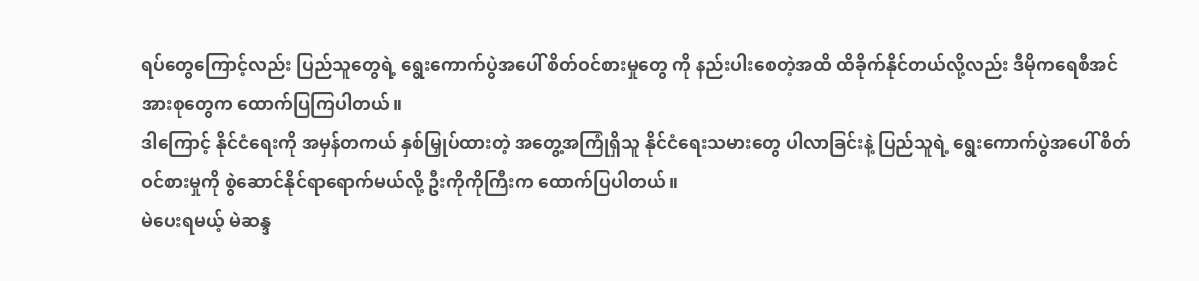ရပ်တွေကြောင့်လည်း ပြည်သူတွေရဲ့ ရွေးကောက်ပွဲအပေါ် စိတ်ဝင်စားမှုတွေ ကို နည်းပါးစေတဲ့အထိ ထိခိုက်နိုင်တယ်လို့လည်း ဒီမိုကရေစီအင်အားစုတွေက ထောက်ပြကြပါတယ်။
ဒါကြောင့် နိုင်ငံရေးကို အမှန်တကယ် နှစ်မြှုပ်ထားတဲ့ အတွေ့အကြုံရှိသူ နိုင်ငံရေးသမားတွေ ပါလာခြင်းနဲ့ ပြည်သူရဲ့ ရွေးကောက်ပွဲအပေါ် စိတ်ဝင်စားမှုကို စွဲဆောင်နိုင်ရာရောက်မယ်လို့ ဦးကိုကိုကြီးက ထောက်ပြပါတယ်။
မဲပေးရမယ့် မဲဆန္ဒ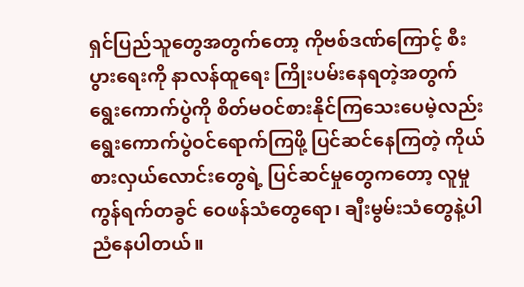ရှင်ပြည်သူတွေအတွက်တော့ ကိုဗစ်ဒဏ်ကြောင့် စီးပွားရေးကို နာလန်ထူရေး ကြိုးပမ်းနေရတဲ့အတွက် ရွေးကောက်ပွဲကို စိတ်မဝင်စားနိုင်ကြသေးပေမဲ့လည်း ရွေးကောက်ပွဲဝင်ရောက်ကြဖို့ ပြင်ဆင်နေကြတဲ့ ကိုယ်စားလှယ်လောင်းတွေရဲ့ ပြင်ဆင်မှုတွေကတော့ လူမှုကွန်ရက်တခွင် ဝေဖန်သံတွေရော၊ ချီးမွမ်းသံတွေနဲ့ပါ ညံနေပါတယ်။